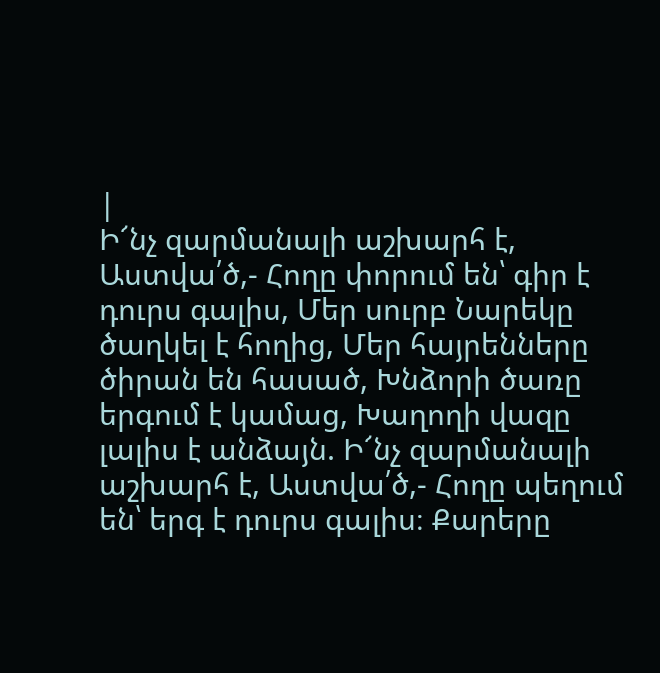|
Ի՜նչ զարմանալի աշխարհ է, Աստվա՛ծ,- Հողը փորում են՝ գիր է դուրս գալիս, Մեր սուրբ Նարեկը ծաղկել է հողից, Մեր հայրենները ծիրան են հասած, Խնձորի ծառը երգում է կամաց, Խաղողի վազը լալիս է անձայն. Ի՜նչ զարմանալի աշխարհ է, Աստվա՛ծ,- Հողը պեղում են՝ երգ է դուրս գալիս։ Քարերը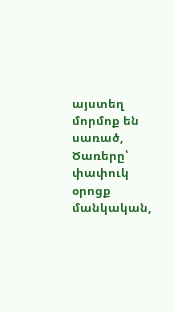այստեղ մորմոք են սառած, Ծառերը՝ փափուկ օրոցք մանկական,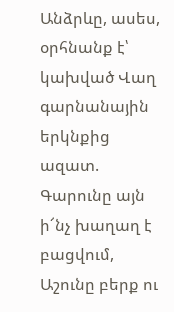Անձրևը, ասես, օրհնանք է՝ կախված Վաղ գարնանային երկնքից ազատ. Գարունը այն ի՜նչ խաղաղ է բացվում, Աշունը բերք ու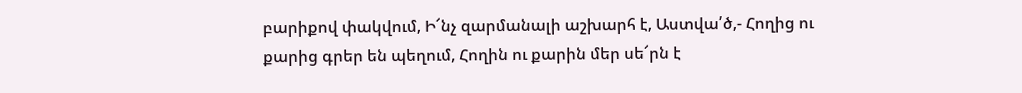բարիքով փակվում, Ի՜նչ զարմանալի աշխարհ է, Աստվա՛ծ,- Հողից ու քարից գրեր են պեղում, Հողին ու քարին մեր սե՜րն է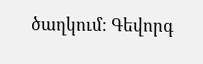ծաղկում։ Գեվորգ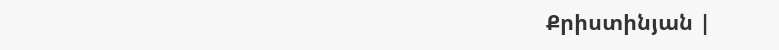Քրիստինյան |